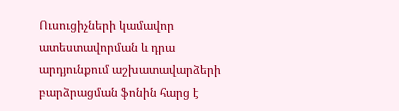Ուսուցիչների կամավոր ատեստավորման և դրա արդյունքում աշխատավարձերի բարձրացման ֆոնին հարց է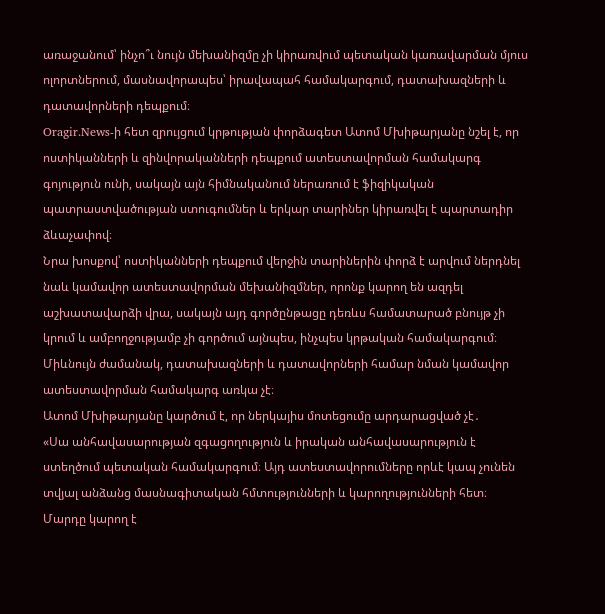առաջանում՝ ինչո՞ւ նույն մեխանիզմը չի կիրառվում պետական կառավարման մյուս ոլորտներում, մասնավորապես՝ իրավապահ համակարգում, դատախազների և դատավորների դեպքում։
Oragir.News-ի հետ զրույցում կրթության փորձագետ Ատոմ Մխիթարյանը նշել է, որ ոստիկանների և զինվորականների դեպքում ատեստավորման համակարգ գոյություն ունի, սակայն այն հիմնականում ներառում է ֆիզիկական պատրաստվածության ստուգումներ և երկար տարիներ կիրառվել է պարտադիր ձևաչափով։
Նրա խոսքով՝ ոստիկանների դեպքում վերջին տարիներին փորձ է արվում ներդնել նաև կամավոր ատեստավորման մեխանիզմներ, որոնք կարող են ազդել աշխատավարձի վրա, սակայն այդ գործընթացը դեռևս համատարած բնույթ չի կրում և ամբողջությամբ չի գործում այնպես, ինչպես կրթական համակարգում։
Միևնույն ժամանակ, դատախազների և դատավորների համար նման կամավոր ատեստավորման համակարգ առկա չէ։
Ատոմ Մխիթարյանը կարծում է, որ ներկայիս մոտեցումը արդարացված չէ․
«Սա անհավասարության զգացողություն և իրական անհավասարություն է ստեղծում պետական համակարգում։ Այդ ատեստավորումները որևէ կապ չունեն տվյալ անձանց մասնագիտական հմտությունների և կարողությունների հետ։ Մարդը կարող է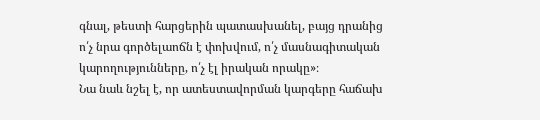գնալ, թեստի հարցերին պատասխանել, բայց դրանից ո՛չ նրա գործելաոճն է փոխվում, ո՛չ մասնագիտական կարողությունները, ո՛չ էլ իրական որակը»։
Նա նաև նշել է, որ ատեստավորման կարգերը հաճախ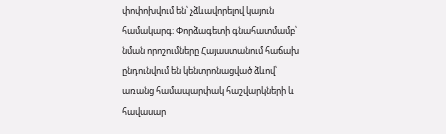փոփոխվում են՝ չձևավորելով կայուն համակարգ։ Փորձագետի գնահատմամբ՝ նման որոշումները Հայաստանում հաճախ ընդունվում են կենտրոնացված ձևով՝ առանց համապարփակ հաշվարկների և հավասար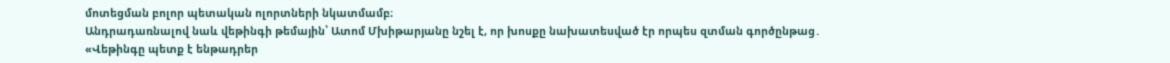մոտեցման բոլոր պետական ոլորտների նկատմամբ։
Անդրադառնալով նաև վեթինգի թեմային՝ Ատոմ Մխիթարյանը նշել է, որ խոսքը նախատեսված էր որպես զտման գործընթաց․
«Վեթինգը պետք է ենթադրեր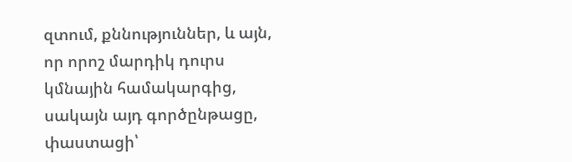զտում, քննություններ, և այն, որ որոշ մարդիկ դուրս կմնային համակարգից, սակայն այդ գործընթացը, փաստացի՝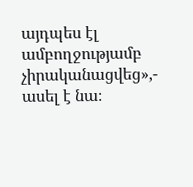այդպես էլ ամբողջությամբ չիրականացվեց»,- ասել է նա։